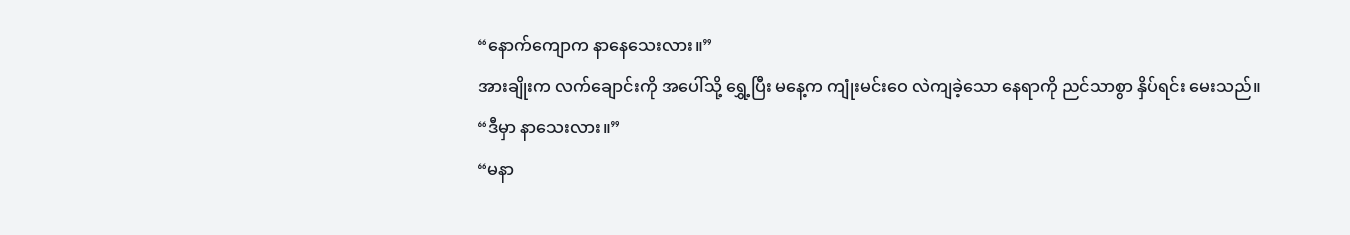“နောက်ကျောက နာနေသေးလား။”
အားချိုးက လက်ချောင်းကို အပေါ်သို့ ရွှေ့ပြီး မနေ့က ကျုံးမင်းဝေ လဲကျခဲ့သော နေရာကို ညင်သာစွာ နှိပ်ရင်း မေးသည်။
“ဒီမှာ နာသေးလား။”
“မနာ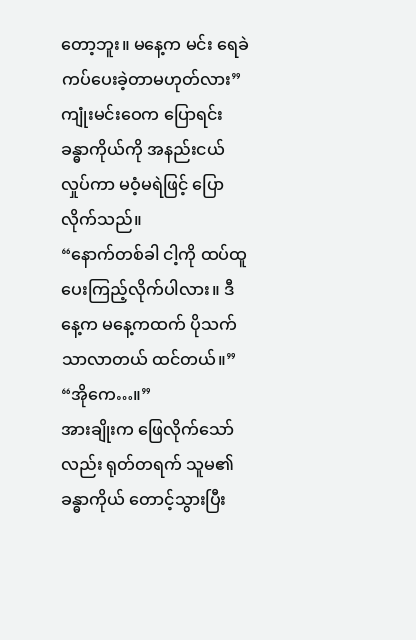တော့ဘူး။ မနေ့က မင်း ရေခဲကပ်ပေးခဲ့တာမဟုတ်လား”
ကျုံးမင်းဝေက ပြောရင်း ခန္ဓာကိုယ်ကို အနည်းငယ် လှုပ်ကာ မဝံ့မရဲဖြင့် ပြောလိုက်သည်။
“နောက်တစ်ခါ ငါ့ကို ထပ်ထူပေးကြည့်လိုက်ပါလား။ ဒီနေ့က မနေ့ကထက် ပိုသက်သာလာတယ် ထင်တယ်။”
“အိုကေ…။”
အားချိုးက ဖြေလိုက်သော်လည်း ရုတ်တရက် သူမ၏ခန္ဓာကိုယ် တောင့်သွားပြီး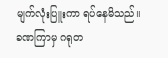မျက်လုံးပြူးကာ ရပ်နေမိသည်။ ခဏကြာမှ ဂရုတ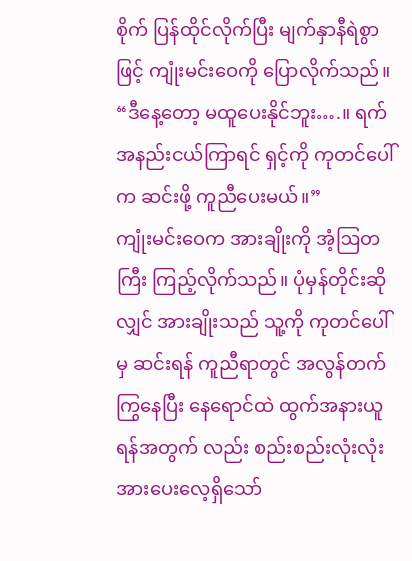စိုက် ပြန်ထိုင်လိုက်ပြီး မျက်နှာနီရဲစွာဖြင့် ကျုံးမင်းဝေကို ပြောလိုက်သည်။
“ဒီနေ့တော့ မထူပေးနိုင်ဘူး….။ ရက်အနည်းငယ်ကြာရင် ရှင့်ကို ကုတင်ပေါ်က ဆင်းဖို့ ကူညီပေးမယ်။”
ကျုံးမင်းဝေက အားချိုးကို အံ့ဩတကြီး ကြည့်လိုက်သည်။ ပုံမှန်တိုင်းဆိုလျှင် အားချိုးသည် သူ့ကို ကုတင်ပေါ်မှ ဆင်းရန် ကူညီရာတွင် အလွန်တက်ကြွနေပြီး နေရောင်ထဲ ထွက်အနားယူရန်အတွက် လည်း စည်းစည်းလုံးလုံး အားပေးလေ့ရှိသော်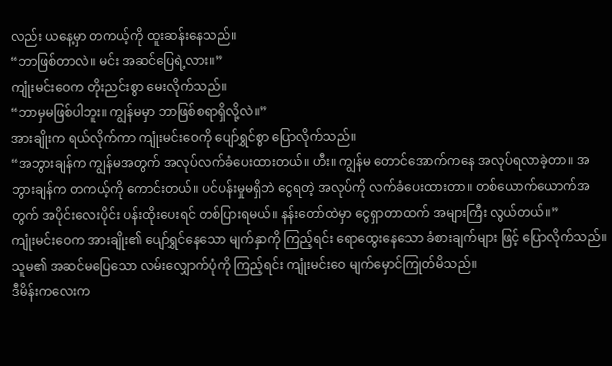လည်း ယနေ့မှာ တကယ့်ကို ထူးဆန်းနေသည်။
“ဘာဖြစ်တာလဲ။ မင်း အဆင်ပြေရဲ့လား။”
ကျုံးမင်းဝေက တိုးညင်းစွာ မေးလိုက်သည်။
“ဘာမှမဖြစ်ပါဘူး။ ကျွန်မမှာ ဘာဖြစ်စရာရှိလို့လဲ။”
အားချိုးက ရယ်လိုက်ကာ ကျုံးမင်းဝေကို ပျော်ရွှင်စွာ ပြောလိုက်သည်။
“အဘွားချန်က ကျွန်မအတွက် အလုပ်လက်ခံပေးထားတယ်။ ဟီး။ ကျွန်မ တောင်အောက်ကနေ အလုပ်ရလာခဲ့တာ။ အဘွားချန်က တကယ့်ကို ကောင်းတယ်။ ပင်ပန်းမှုမရှိဘဲ ငွေရတဲ့ အလုပ်ကို လက်ခံပေးထားတာ။ တစ်ယောက်ယောက်အတွက် အပိုင်းလေးပိုင်း ပန်းထိုးပေးရင် တစ်ပြားရမယ်။ နန်းတော်ထဲမှာ ငွေရှာတာထက် အများကြီး လွယ်တယ်။”
ကျုံးမင်းဝေက အားချိုး၏ ပျော်ရွှင်နေသော မျက်နှာကို ကြည့်ရင်း ရောထွေးနေသော ခံစားချက်များ ဖြင့် ပြောလိုက်သည်။
သူမ၏ အဆင်မပြေသော လမ်းလျှောက်ပုံကို ကြည့်ရင်း ကျုံးမင်းဝေ မျက်မှောင်ကြုတ်မိသည်။
ဒီမိန်းကလေးက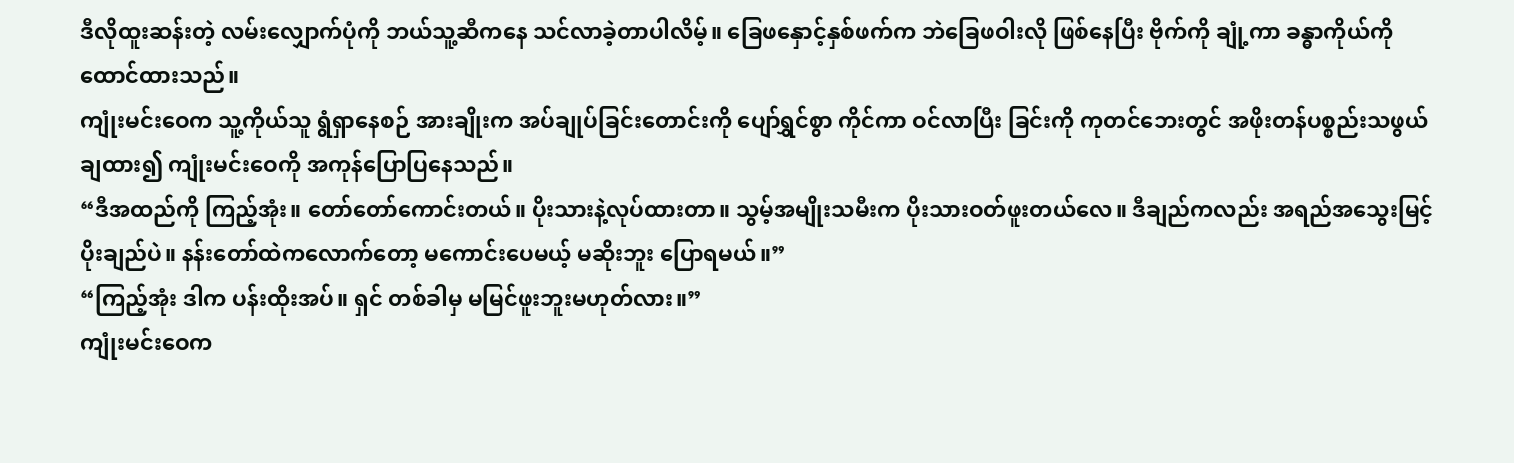ဒီလိုထူးဆန်းတဲ့ လမ်းလျှောက်ပုံကို ဘယ်သူ့ဆီကနေ သင်လာခဲ့တာပါလိမ့်။ ခြေဖနှောင့်နှစ်ဖက်က ဘဲခြေဖဝါးလို ဖြစ်နေပြီး ဗိုက်ကို ချုံ့ကာ ခန္ဓာကိုယ်ကို ထောင်ထားသည်။
ကျုံးမင်းဝေက သူ့ကိုယ်သူ ရွံရှာနေစဉ် အားချိုးက အပ်ချုပ်ခြင်းတောင်းကို ပျော်ရွှင်စွာ ကိုင်ကာ ဝင်လာပြီး ခြင်းကို ကုတင်ဘေးတွင် အဖိုးတန်ပစ္စည်းသဖွယ် ချထား၍ ကျုံးမင်းဝေကို အကုန်ပြောပြနေသည်။
“ဒီအထည်ကို ကြည့်အုံး။ တော်တော်ကောင်းတယ်။ ပိုးသားနဲ့လုပ်ထားတာ။ သွမ့်အမျိုးသမီးက ပိုးသားဝတ်ဖူးတယ်လေ။ ဒီချည်ကလည်း အရည်အသွေးမြင့် ပိုးချည်ပဲ။ နန်းတော်ထဲကလောက်တော့ မကောင်းပေမယ့် မဆိုးဘူး ပြောရမယ်။”
“ကြည့်အုံး ဒါက ပန်းထိုးအပ်။ ရှင် တစ်ခါမှ မမြင်ဖူးဘူးမဟုတ်လား။”
ကျုံးမင်းဝေက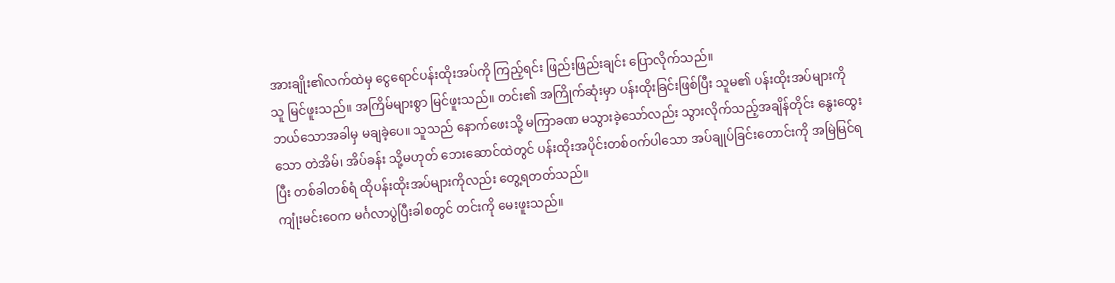အားချိုး၏လက်ထဲမှ ငွေရောင်ပန်းထိုးအပ်ကို ကြည့်ရင်း ဖြည်းဖြည်းချင်း ပြောလိုက်သည်။
သူ မြင်ဖူးသည်။ အကြိမ်များစွာ မြင်ဖူးသည်။ တင်း၏ အကြိုက်ဆုံးမှာ ပန်းထိုးခြင်းဖြစ်ပြီး သူမ၏ ပန်းထိုးအပ်များကို ဘယ်သောအခါမှ မချခဲ့ပေ။ သူသည် နောက်ဖေးသို့ မကြာခဏ မသွားခဲ့သော်လည်း သွားလိုက်သည့်အချိန်တိုင်း နွေးထွေးသော တဲအိမ်၊ အိပ်ခန်း သို့မဟုတ် ဘေးဆောင်ထဲတွင် ပန်းထိုးအပိုင်းတစ်ဝက်ပါသော အပ်ချုပ်ခြင်းတောင်းကို အမြဲမြင်ရပြီး တစ်ခါတစ်ရံ ထိုပန်းထိုးအပ်များကိုလည်း တွေ့ရတတ်သည်။
ကျုံးမင်းဝေက မင်္ဂလာပွဲပြီးခါစတွင် တင်းကို မေးဖူးသည်။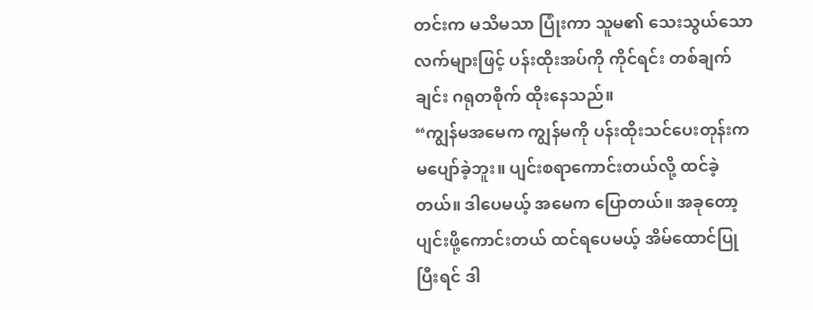တင်းက မသိမသာ ပြုံးကာ သူမ၏ သေးသွယ်သော လက်များဖြင့် ပန်းထိုးအပ်ကို ကိုင်ရင်း တစ်ချက်ချင်း ဂရုတစိုက် ထိုးနေသည်။
“ကျွန်မအမေက ကျွန်မကို ပန်းထိုးသင်ပေးတုန်းက မပျော်ခဲ့ဘူး။ ပျင်းစရာကောင်းတယ်လို့ ထင်ခဲ့တယ်။ ဒါပေမယ့် အမေက ပြောတယ်။ အခုတော့ ပျင်းဖို့ကောင်းတယ် ထင်ရပေမယ့် အိမ်ထောင်ပြုပြီးရင် ဒါ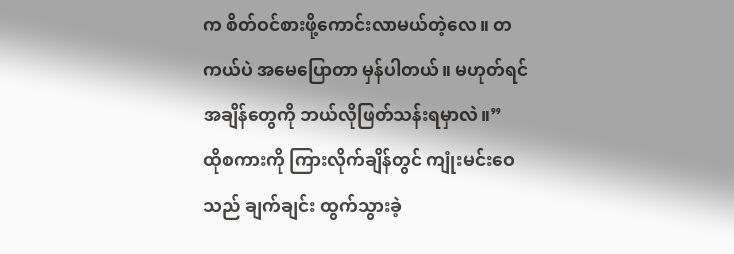က စိတ်ဝင်စားဖို့ကောင်းလာမယ်တဲ့လေ။ တကယ်ပဲ အမေပြောတာ မှန်ပါတယ်။ မဟုတ်ရင် အချိန်တွေကို ဘယ်လိုဖြတ်သန်းရမှာလဲ။”
ထိုစကားကို ကြားလိုက်ချိန်တွင် ကျုံးမင်းဝေသည် ချက်ချင်း ထွက်သွားခဲ့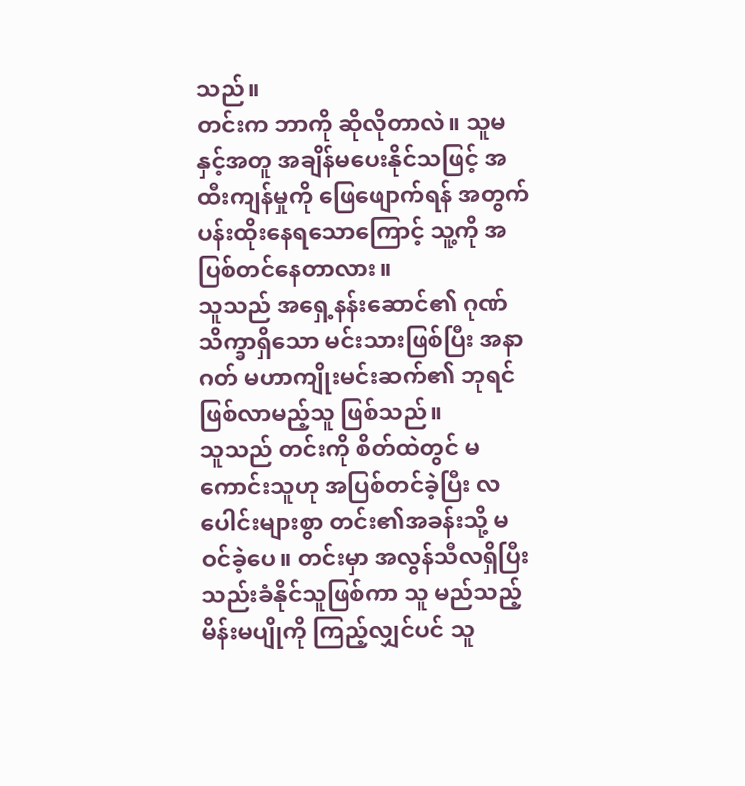သည်။
တင်းက ဘာကို ဆိုလိုတာလဲ။ သူမနှင့်အတူ အချိန်မပေးနိုင်သဖြင့် အထီးကျန်မှုကို ဖြေဖျောက်ရန် အတွက် ပန်းထိုးနေရသောကြောင့် သူ့ကို အပြစ်တင်နေတာလား။
သူသည် အရှေ့နန်းဆောင်၏ ဂုဏ်သိက္ခာရှိသော မင်းသားဖြစ်ပြီး အနာဂတ် မဟာကျိုးမင်းဆက်၏ ဘုရင်ဖြစ်လာမည့်သူ ဖြစ်သည်။
သူသည် တင်းကို စိတ်ထဲတွင် မကောင်းသူဟု အပြစ်တင်ခဲ့ပြီး လပေါင်းများစွာ တင်း၏အခန်းသို့ မဝင်ခဲ့ပေ။ တင်းမှာ အလွန်သီလရှိပြီး သည်းခံနိုင်သူဖြစ်ကာ သူ မည်သည့် မိန်းမပျိုကို ကြည့်လျှင်ပင် သူ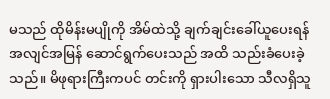မသည် ထိုမိန်းမပျိုကို အိမ်ထဲသို့ ချက်ချင်းခေါ်ယူပေးရန် အလျင်အမြန် ဆောင်ရွက်ပေးသည် အထိ သည်းခံပေးခဲ့သည်။ မိဖုရားကြီးကပင် တင်းကို ရှားပါးသော သီလရှိသူ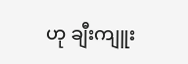ဟု ချီးကျူး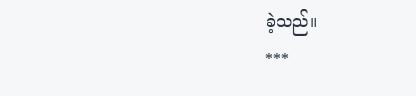ခဲ့သည်။
***